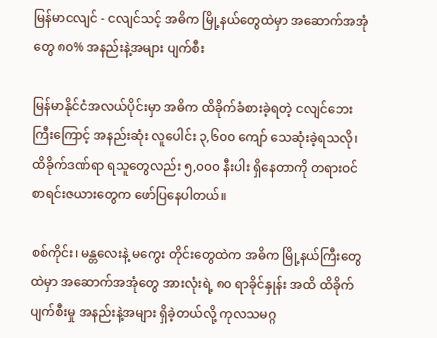မြန်မာငလျင် - ငလျင်သင့် အဓိက မြို့နယ်တွေထဲမှာ အဆောက်အအုံတွေ ၈၀% အနည်းနဲ့အများ ပျက်စီး

မြန်မာနိုင်ငံအလယ်ပိုင်းမှာ အဓိက ထိခိုက်ခံစားခဲ့ရတဲ့ ငလျင်ဘေးကြီးကြောင့် အနည်းဆုံး လူပေါင်း ၃,၆၀၀ ကျော် သေဆုံးခဲ့ရသလို၊ ထိခိုက်ဒဏ်ရာ ရသူတွေလည်း ၅,၀၀၀ နီးပါး ရှိနေတာကို တရားဝင် စာရင်းဇယားတွေက ဖော်ပြနေပါတယ်။

စစ်ကိုင်း၊ မန္တလေးနဲ့ မကွေး တိုင်းတွေထဲက အဓိက မြို့နယ်ကြီးတွေထဲမှာ အဆောက်အအုံတွေ အားလုံးရဲ့ ၈၀ ရာခိုင်နှုန်း အထိ ထိခိုက် ပျက်စီးမှု အနည်းနဲ့အများ ရှိခဲ့တယ်လို့ ကုလသမဂ္ဂ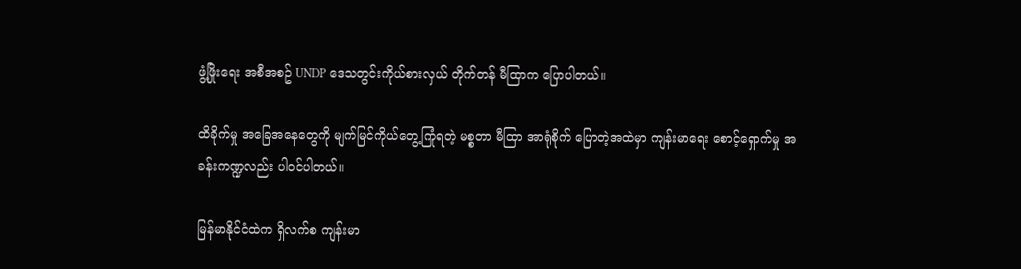ဖွံ့ဖြိုးရေး အစီအစဥ် UNDP ဒေသတွင်းကိုယ်စားလှယ် တိုက်တန် မီထြာက ပြောပါတယ်။

ထိခိုက်မှု အခြေအနေတွေကို မျက်မြင်ကိုယ်တွေ့ကြုံရတဲ့ မစ္စတာ မီထြာ အာရုံစိုက် ပြောတဲ့အထဲမှာ ကျန်းမာရေး စောင့်ရှောက်မှု အခန်းကဏ္ဍလည်း ပါဝင်ပါတယ်။

မြန်မာနိုင်ငံထဲက ရှိလက်စ ကျန်းမာ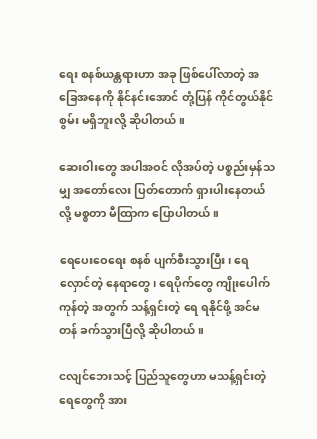ရေး စနစ်ယန္တရားဟာ အခု ဖြစ်ပေါ်လာတဲ့ အခြေအနေကို နိုင်နင်းအောင် တုံ့ပြန် ကိုင်တွယ်နိုင်စွမ်း မရှိဘူးလို့ ဆိုပါတယ်။

ဆေးဝါးတွေ အပါအဝင် လိုအပ်တဲ့ ပစ္စည်းမှန်သမျှ အတော်လေး ပြတ်တောက် ရှားပါးနေတယ်လို့ မစ္စတာ မီထြာက ပြောပါတယ်။

ရေပေးဝေရေး စနစ် ပျက်စီးသွားပြီး၊ ရေလှောင်တဲ့ နေရာတွေ၊ ရေပိုက်တွေ ကျိုးပေါက်ကုန်တဲ့ အတွက် သန့်ရှင်းတဲ့ ရေ ရနိုင်ဖို့ အင်မတန် ခက်သွားပြီလို့ ဆိုပါတယ်။

ငလျင်ဘေးသင့် ပြည်သူတွေဟာ မသန့်ရှင်းတဲ့ရေတွေကို အား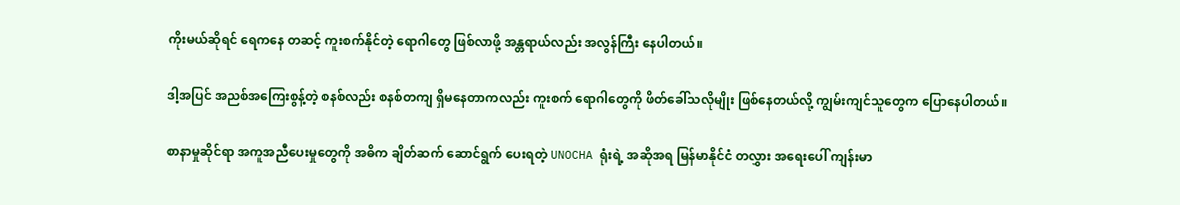ကိုးမယ်ဆိုရင် ရေကနေ တဆင့် ကူးစက်နိုင်တဲ့ ရောဂါတွေ ဖြစ်လာဖို့ အန္တရာယ်လည်း အလွန်ကြီး နေပါတယ်။

ဒါ့အပြင် အညစ်အကြေးစွန့်တဲ့ စနစ်လည်း စနစ်တကျ ရှိမနေတာကလည်း ကူးစက် ရောဂါတွေကို ဖိတ်ခေါ်သလိုမျိုး ဖြစ်နေတယ်လို့ ကျွမ်းကျင်သူတွေက ပြောနေပါတယ်။

စာနာမှုဆိုင်ရာ အကူအညီပေးမှုတွေကို အဓိက ချိတ်ဆက် ဆောင်ရွက် ပေးရတဲ့ UNOCHA ရုံးရဲ့ အဆိုအရ မြန်မာနိုင်ငံ တလွှား အရေးပေါ် ကျန်းမာ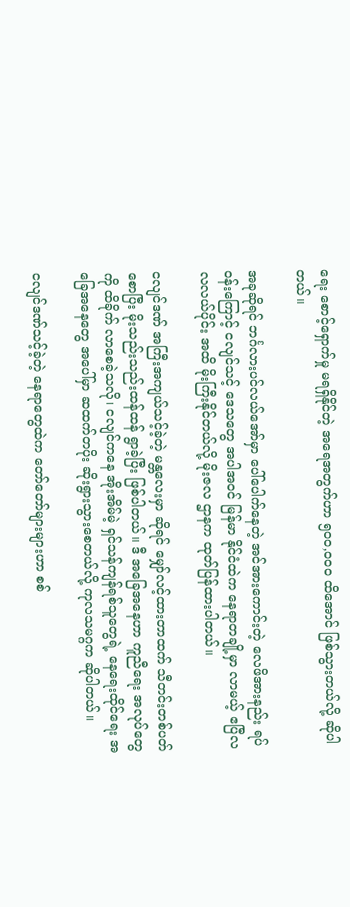ရေး စောင့်ရှောက်မှု မရရှိနိုင်တဲ့ အရေအတွက်ဟာ ၅၀၀,၀၀၀ ထိအောင် ဖြစ်သွားတယ်လို့ ဆိုပါတယ်။

အခုဆိုရင် ဘင်္ဂလားပင်လယ်အော်မှာ ပေါ်ပေါက်နေတဲ့ အင်အားကောင်းတဲ့ လေဖိအားနည်း ရပ်ဝန်းကြောင့် ငလျင်သင့် ဒေသတွေ အပါအဝင် မြန်မာ နိုင်ငံထဲက နေရာတချို့မှာ လာမယ့် ဧပြီလ လလယ်ပိုင်း အထိ မိုးကြီးနိုင်တယ်လို့ မိုးဇလ ဌာနက ထုတ်ပြန်ထားပါတယ်။

ငလျင်ဒဏ် အကြီးအကျယ်သင့်ခဲ့တဲ့ မန္တလေးမှာ ဆိုရင် မျှော်လင့်ထားတာထက် သီတင်းတစ်ပတ် စောပြီး မိုးသည်းသည်းထန်ထန် ရွာခဲ့ပြီး ဖြစ်ပါတယ်။ ဒီ အခြေအနေဟာ ကူညီရေး အလုပ်တွေကို ထိခိုက် လာစေခဲ့သလို၊ ငလျင်ကနေ အိုးအိမ်မဲ့ ရှင်သန်ကျန်ရစ်သူတွေရဲ့ နေရေးထိုင်ရေး အခြေအနေတွေ အပေါ်မှာ ဆထက်တပိုး ဆိုးရွားသွားစေတယ်လို့ ကုလသမဂ္ဂက ဆိုပါတယ်။

ငလျင်ဒဏ်သင့်ခဲ့တဲ့ နေရာတွေထဲက တော်တော်များများဟာ စစ်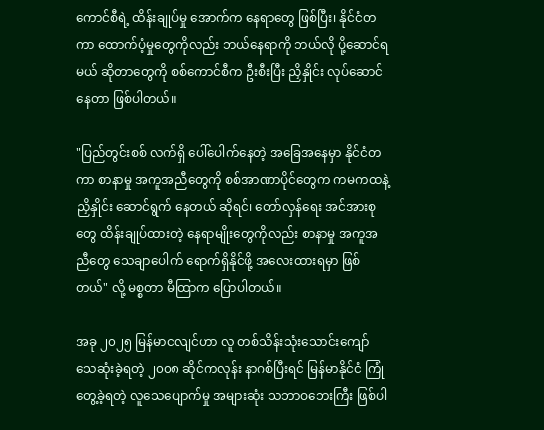ကောင်စီရဲ့ ထိန်းချုပ်မှု အောက်က နေရာတွေ ဖြစ်ပြီး၊ နိုင်ငံတကာ ထောက်ပံ့မှုတွေကိုလည်း ဘယ်နေရာကို ဘယ်လို ပို့ဆောင်ရမယ် ဆိုတာတွေကို စစ်ကောင်စီက ဦးစီးပြီး ညှိနှိုင်း လုပ်ဆောင်နေတာ ဖြစ်ပါတယ်။

"ပြည်တွင်းစစ် လက်ရှိ ပေါ်ပေါက်နေတဲ့ အခြေအနေမှာ နိုင်ငံတကာ စာနာမှု အကူအညီတွေကို စစ်အာဏာပိုင်တွေက ကမကထနဲ့ ညှိနှိုင်း ဆောင်ရွက် နေတယ် ဆိုရင်၊ တော်လှန်ရေး အင်အားစုတွေ ထိန်းချုပ်ထားတဲ့ နေရာမျိုးတွေကိုလည်း စာနာမှု အကူအညီတွေ သေချာပေါက် ရောက်ရှိနိုင်ဖို့ အလေးထားရမှာ ဖြစ်တယ်" လို့ မစ္စတာ မီထြာက ပြောပါတယ်။

အခု ၂၀၂၅ မြန်မာငလျင်ဟာ လူ တစ်သိန်းသုံးသောင်းကျော် သေဆုံးခဲ့ရတဲ့ ၂၀၀၈ ဆိုင်ကလုန်း နာဂစ်ပြီးရင် မြန်မာနိုင်ငံ ကြုံတွေ့ခဲ့ရတဲ့ လူသေပျောက်မှု အများဆုံး သဘာဝဘေးကြီး ဖြစ်ပါ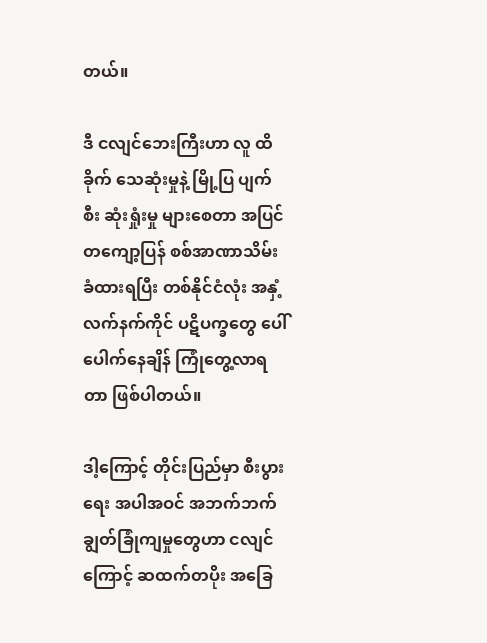တယ်။

ဒီ ငလျင်ဘေးကြီးဟာ လူ ထိခိုက် သေဆုံးမှုနဲ့ မြို့ပြ ပျက်စီး ဆုံးရှုံးမှု များစေတာ အပြင် တကျော့ပြန် စစ်အာဏာသိမ်း ခံထားရပြီး တစ်နိုင်ငံလုံး အနှံ့ လက်နက်ကိုင် ပဋိပက္ခတွေ ပေါ်ပေါက်နေချိန် ကြုံတွေ့လာရတာ ဖြစ်ပါတယ်။

ဒါ့ကြောင့် တိုင်းပြည်မှာ စီးပွားရေး အပါအဝင် အဘက်ဘက် ချွတ်ခြုံကျမှုတွေဟာ ငလျင်ကြောင့် ဆထက်တပိုး အခြေ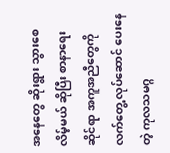အနေတွေ ဆိုးရွား သွားစေလိမ့်မယ် ဆိုပြီး စာနာရေး ဆိုင်ရာ အကူအညီတွေကို လက်တွေ့ လုပ်ဆောင် ပေးနေတဲ့ ကုလသမဂ္ဂ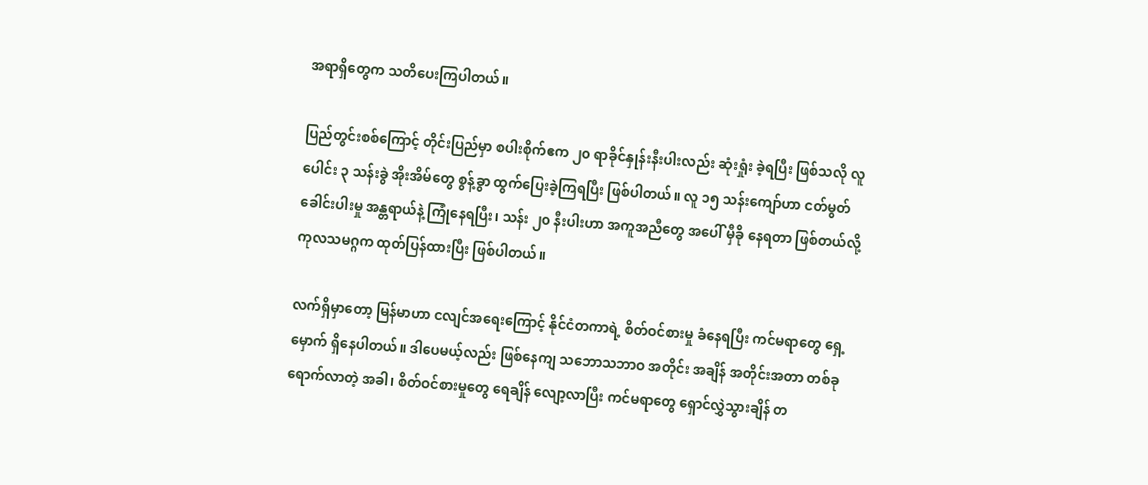အရာရှိတွေက သတိပေးကြပါတယ်။

ပြည်တွင်းစစ်ကြောင့် တိုင်းပြည်မှာ စပါးစိုက်ဧက ၂၀ ရာခိုင်နှုန်းနီးပါးလည်း ဆုံးရှုံး ခဲ့ရပြီး ဖြစ်သလို လူပေါင်း ၃ သန်းခွဲ အိုးအိမ်တွေ စွန့်ခွာ ထွက်ပြေးခဲ့ကြရပြီး ဖြစ်ပါတယ်။ လူ ၁၅ သန်းကျော်ဟာ ငတ်မွတ် ခေါင်းပါးမှု အန္တရာယ်နဲ့ ကြုံနေရပြီး၊ သန်း ၂၀ နီးပါးဟာ အကူအညီတွေ အပေါ် မှီခို နေရတာ ဖြစ်တယ်လို့ ကုလသမဂ္ဂက ထုတ်ပြန်ထားပြီး ဖြစ်ပါတယ်။

လက်ရှိမှာတော့ မြန်မာဟာ ငလျင်အရေးကြောင့် နိုင်ငံတကာရဲ့ စိတ်ဝင်စားမှု ခံနေရပြီး ကင်မရာတွေ ရှေ့မှောက် ရှိနေပါတယ်။ ဒါပေမယ့်လည်း ဖြစ်နေကျ သဘောသဘာဝ အတိုင်း အချိန် အတိုင်းအတာ တစ်ခု ရောက်လာတဲ့ အခါ၊ စိတ်ဝင်စားမှုတွေ ရေချိန် လျော့လာပြီး ကင်မရာတွေ ရှောင်လွှဲသွားချိန် တ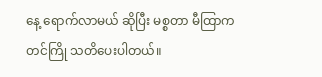နေ့ ရောက်လာမယ် ဆိုပြီး မစ္စတာ မီထြာက တင်ကြို သတိပေးပါတယ်။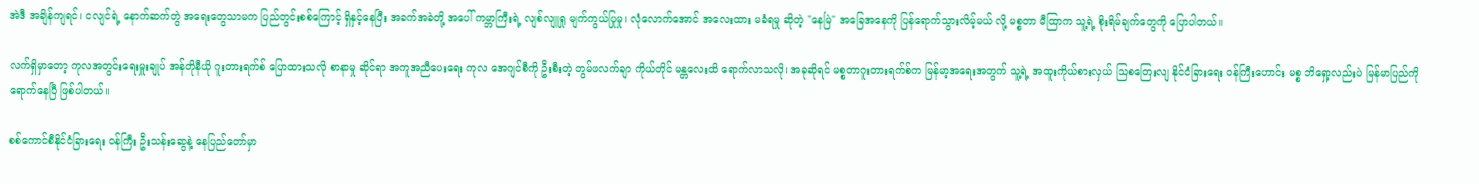အဲဒီ အချိန်ကျရင်၊ ငလျင်ရဲ့ နောက်ဆက်တွဲ အရေးတွေသာမက ပြည်တွင်းစစ်ကြောင့် ရှိနှင့်နေပြီး အခက်အခဲတို့ အပေါ် ကမ္ဘာကြီးရဲ့ လျစ်လျူရှု မျက်ကွယ်ပြုမှု၊ လုံလောက်အောင် အလေးထား မခံရမှု ဆိုတဲ့ "နေမြဲ" အခြေအနေကို ပြန်ရောက်သွားလိမ့်မယ် လို့ မစ္စတာ မီထြာက သူ့ရဲ့ စိုးရိမ်ချက်တွေကို ပြောပါတယ်။

လက်ရှိမှာတော့ ကုလအတွင်းရေးမှူးချုပ် အန်တိုနီယို ဂူးတားရက်စ် ပြောထားသလို စာနာမှု ဆိုင်ရာ အကူအညီပေးရေး ကုလ အေဂျင်စီကို ဦးစီးတဲ့ တွမ်ဖလက်ချာ ကိုယ်တိုင် မန္တလေးထိ ရောက်လာသလို၊ အခုဆိုရင် မစ္စတာဂူးတားရက်စ်က မြန်မာ့အရေးအတွက် သူ့ရဲ့ အထူးကိုယ်စားလှယ် သြစတြေးလျ နိုင်ငံခြားရေး ဝန်ကြီးဟောင်း မစ္စ ဘိရှော့လည်းပဲ မြန်မာပြည်ကို ရောက်နေပြီ ဖြစ်ပါတယ်။

စစ်ကောင်စီနိုင်ငံခြားရေး ဝန်ကြီး ဦးသန်းဆွေနဲ့ နေပြည်တော်မှာ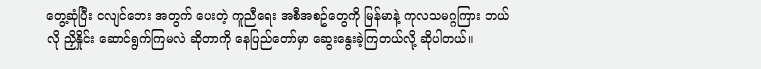တွေ့ဆုံပြီး ငလျင်ဘေး အတွက် ပေးတဲ့ ကူညီရေး အစီအစဥ်တွေကို မြန်မာနဲ့ ကုလသမဂ္ဂကြား ဘယ်လို ညှိနှိုင်း ဆောင်ရွက်ကြမလဲ ဆိုတာကို နေပြည်တော်မှာ ဆွေးနွေးခဲ့ကြတယ်လို့ ဆိုပါတယ်။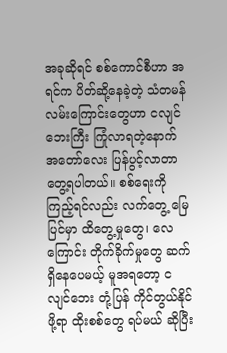အခုဆိုရင် စစ်ကောင်စီဟာ အရင်က ပိတ်ဆို့နေခဲ့တဲ့ သံတမန်လမ်းကြောင်းတွေဟာ ငလျင်ဘေးကြီး ကြုံလာရတဲ့နောက် အတော်လေး ပြန်ပွင့်လာတာ တွေ့ရပါတယ်။ စစ်ရေးကို ကြည့်ရင်လည်း လက်တွေ့ မြေပြင်မှာ ထိတွေ့မှုတွေ၊ လေကြောင်း တိုက်ခိုက်မှုတွေ ဆက်ရှိနေပေမယ့် မူအရတော့ ငလျင်ဘေး တုံ့ပြန် ကိုင်တွယ်နိုင်ဖို့ရာ ထိုးစစ်တွေ ရပ်မယ် ဆိုပြီး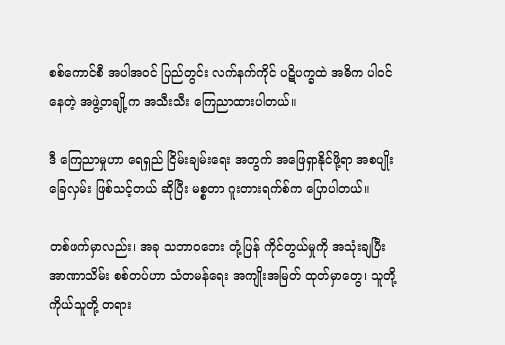စစ်ကောင်စီ အပါအဝင် ပြည်တွင်း လက်နက်ကိုင် ပဋိပက္ခထဲ အဓိက ပါဝင်နေတဲ့ အဖွဲ့တချို့က အသီးသီး ကြေညာထားပါတယ်။

ဒီ ကြေညာမှုဟာ ရေရှည် ငြိမ်းချမ်းရေး အတွက် အဖြေရှာနိုင်ဖို့ရာ အစပျိုး ခြေလှမ်း ဖြစ်သင့်တယ် ဆိုပြီး မစ္စတာ ဂူးတားရက်စ်က ပြောပါတယ်။

တစ်ဖက်မှာလည်း၊ အခု သဘာဝဘေး တုံ့ပြန် ကိုင်တွယ်မှုကို အသုံးချပြီး အာဏာသိမ်း စစ်တပ်ဟာ သံတမန်ရေး အကျိုးအမြတ် ထုတ်မှာတွေ၊ သူတို့ကိုယ်သူတို့ တရား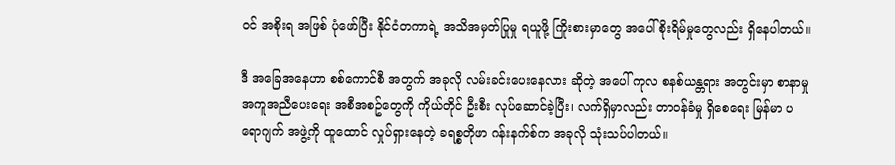ဝင် အစိုးရ အဖြစ် ပုံဖော်ပြီး နိုင်ငံတကာရဲ့ အသိအမှတ်ပြုမှု ရယူဖို့ ကြိုးစားမှာတွေ အပေါ် စိုးရိမ်မှုတွေလည်း ရှိနေပါတယ်။

ဒီ အခြေအနေဟာ စစ်ကောင်စီ အတွက် အခုလို လမ်းခင်းပေးနေလား ဆိုတဲ့ အပေါ် ကုလ စနစ်ယန္တရား အတွင်းမှာ စာနာမှု အကူအညီပေးရေး အစီအစဥ်တွေကို ကိုယ်တိုင် ဦးစီး လုပ်ဆောင်ခဲ့ပြီး၊ လက်ရှိမှာလည်း တာဝန်ခံမှု ရှိစေရေး မြန်မာ ပရောဂျက် အဖွဲ့ကို ထူထောင် လှုပ်ရှားနေတဲ့ ခရစ္စတိုဖာ ဂန်းနက်စ်က အခုလို သုံးသပ်ပါတယ်။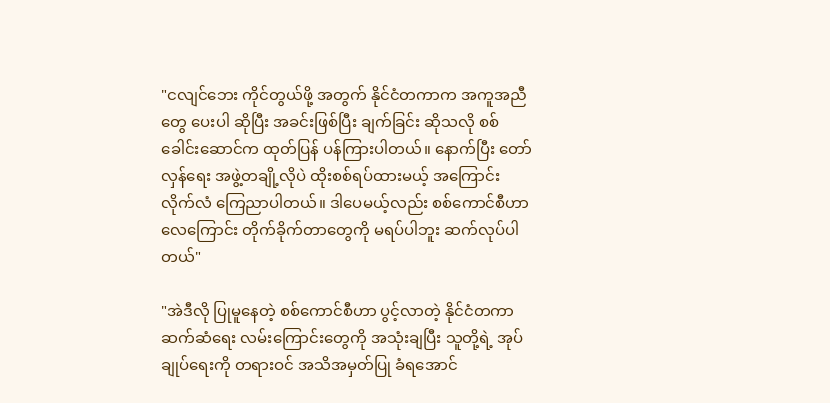"ငလျင်ဘေး ကိုင်တွယ်ဖို့ အတွက် နိုင်ငံတကာက အကူအညီတွေ ပေးပါ ဆိုပြီး အခင်းဖြစ်ပြီး ချက်ခြင်း ဆိုသလို စစ်ခေါင်းဆောင်က ထုတ်ပြန် ပန်ကြားပါတယ်။ နောက်ပြီး တော်လှန်ရေး အဖွဲ့တချို့လိုပဲ ထိုးစစ်ရပ်ထားမယ့် အကြောင်း လိုက်လံ ကြေညာပါတယ်။ ဒါပေမယ့်လည်း စစ်ကောင်စီဟာ လေကြောင်း တိုက်ခိုက်တာတွေကို မရပ်ပါဘူး ဆက်လုပ်ပါတယ်"

"အဲဒီလို ပြုမူနေတဲ့ စစ်ကောင်စီဟာ ပွင့်လာတဲ့ နိုင်ငံတကာ ဆက်ဆံရေး လမ်းကြောင်းတွေကို အသုံးချပြီး သူတို့ရဲ့ အုပ်ချုပ်ရေးကို တရားဝင် အသိအမှတ်ပြု ခံရအောင်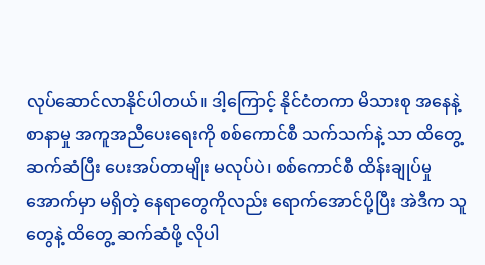လုပ်ဆောင်လာနိုင်ပါတယ်။ ဒါ့ကြောင့် နိုင်ငံတကာ မိသားစု အနေနဲ့ စာနာမှု အကူအညီပေးရေးကို စစ်ကောင်စီ သက်သက်နဲ့ သာ ထိတွေ့ ဆက်ဆံပြီး ပေးအပ်တာမျိုး မလုပ်ပဲ၊ စစ်ကောင်စီ ထိန်းချုပ်မှု အောက်မှာ မရှိတဲ့ နေရာတွေကိုလည်း ရောက်အောင်ပို့ပြီး အဲဒီက သူတွေနဲ့ ထိတွေ့ ဆက်ဆံဖို့ လိုပါ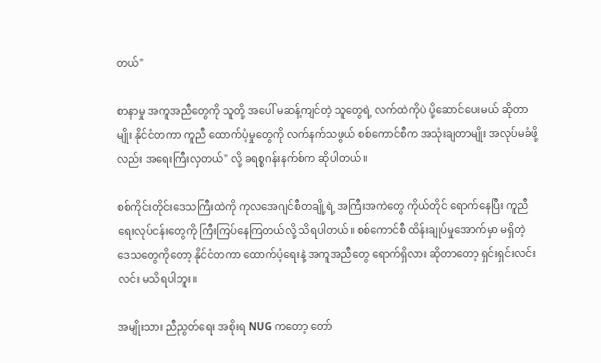တယ်"

စာနာမှု အကူအညီတွေကို သူတို့ အပေါ် မဆန့်ကျင်တဲ့ သူတွေရဲ့ လက်ထဲကိုပဲ ပို့ဆောင်ပေးမယ် ဆိုတာမျိုး နိုင်ငံတကာ ကူညီ ထောက်ပံ့မှုတွေကို လက်နက်သဖွယ် စစ်ကောင်စီက အသုံးချတာမျိုး အလုပ်မခံဖို့လည်း အရေးကြီးလှတယ်" လို့ ခရစ္စဂန်းနက်စ်က ဆိုပါတယ်။

စစ်ကိုင်းတိုင်းဒေသကြီးထဲကို ကုလအေဂျင်စီတချို့ရဲ့ အကြီးအကဲတွေ ကိုယ်တိုင် ရောက်နေပြီး ကူညီရေးလုပ်ငန်းတွေကို ကြီးကြပ်နေကြတယ်လို့ သိရပါတယ်။ စစ်ကောင်စီ ထိန်းချုပ်မှုအောက်မှာ မရှိတဲ့ ဒေသတွေကိုတော့ နိုင်ငံတကာ ထောက်ပံ့ရေးနဲ့ အကူအညီတွေ ရောက်ရှိလား ဆိုတာတော့ ရှင်းရှင်းလင်းလင်း မသိရပါဘူး။

အမျိုးသား ညီညွတ်ရေး အစိုးရ NUG ကတော့ တော်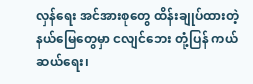လှန်ရေး အင်အားစုတွေ ထိန်းချုပ်ထားတဲ့ နယ်မြေတွေမှာ ငလျင်ဘေး တုံ့ပြန် ကယ်ဆယ်ရေး၊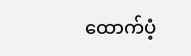ထောက်ပံ့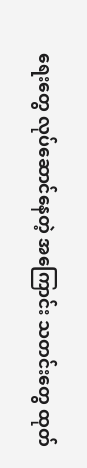ရေးတွေ လုပ်ဆောင်နေတဲ့ အကြောင်း သတင်းတွေ ထုတ်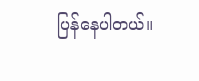ပြန်နေပါတယ်။